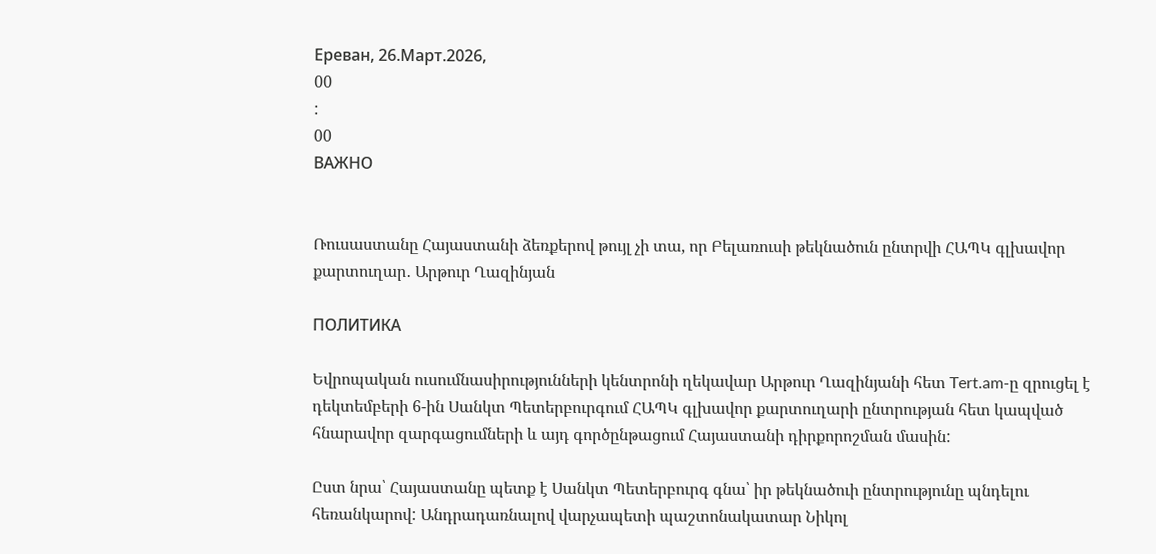Ереван, 26.Март.2026,
00
:
00
ВАЖНО


Ռուսաստանը Հայաստանի ձեռքերով թույլ չի տա, որ Բելառուսի թեկնածուն ընտրվի ՀԱՊԿ գլխավոր քարտուղար․ Արթուր Ղազինյան

ПОЛИТИКА

Եվրոպական ուսումնասիրությունների կենտրոնի ղեկավար Արթուր Ղազինյանի հետ Tert.am-ը զրուցել է դեկտեմբերի 6-ին Սանկտ Պետերբուրգում ՀԱՊԿ գլխավոր քարտուղարի ընտրության հետ կապված հնարավոր զարգացումների և այդ գործընթացում Հայաստանի դիրքորոշման մասին:

Ըստ նրա՝ Հայաստանը պետք է Սանկտ Պետերբուրգ գնա՝ իր թեկնածուի ընտրությունը պնդելու հեռանկարով: Անդրադառնալով վարչապետի պաշտոնակատար Նիկոլ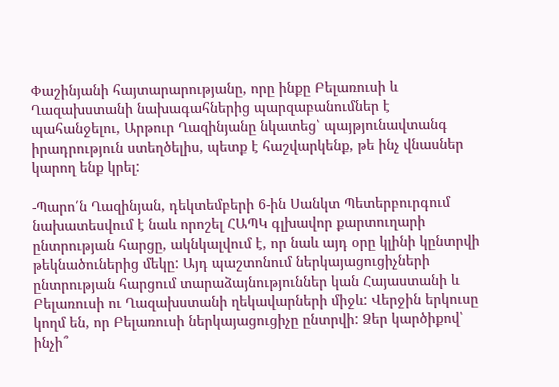Փաշինյանի հայտարարությանը, որը ինքը Բելառուսի և Ղազախստանի նախագահներից պարզաբանումներ է պահանջելու, Արթուր Ղազինյանը նկատեց՝ պայթյունավտանգ իրադրություն ստեղծելիս, պետք է հաշվարկենք, թե ինչ վնասներ կարող ենք կրել:

-Պարո՛ն Ղազինյան, դեկտեմբերի 6-ին Սանկտ Պետերբուրգում նախատեսվում է նաև որոշել ՀԱՊԿ գլխավոր քարտուղարի ընտրության հարցը, ակնկալվում է, որ նաև այդ օրը կլինի կընտրվի թեկնածուներից մեկը: Այդ պաշտոնում ներկայացուցիչների ընտրության հարցում տարաձայնություններ կան Հայաստանի և Բելառուսի ու Ղազախստանի ղեկավարների միջև: Վերջին երկուսը կողմ են, որ Բելառուսի ներկայացուցիչը ընտրվի: Ձեր կարծիքով՝ ինչի՞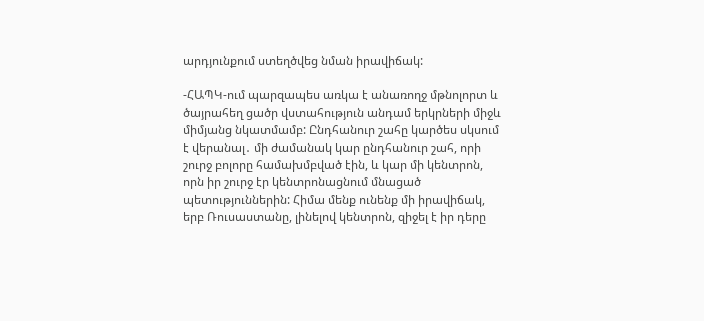արդյունքում ստեղծվեց նման իրավիճակ:

-ՀԱՊԿ-ում պարզապես առկա է անառողջ մթնոլորտ և ծայրահեղ ցածր վստահություն անդամ երկրների միջև միմյանց նկատմամբ: Ընդհանուր շահը կարծես սկսում է վերանալ․ մի ժամանակ կար ընդհանուր շահ, որի շուրջ բոլորը համախմբված էին, և կար մի կենտրոն, որն իր շուրջ էր կենտրոնացնում մնացած պետություններին: Հիմա մենք ունենք մի իրավիճակ, երբ Ռուսաստանը, լինելով կենտրոն, զիջել է իր դերը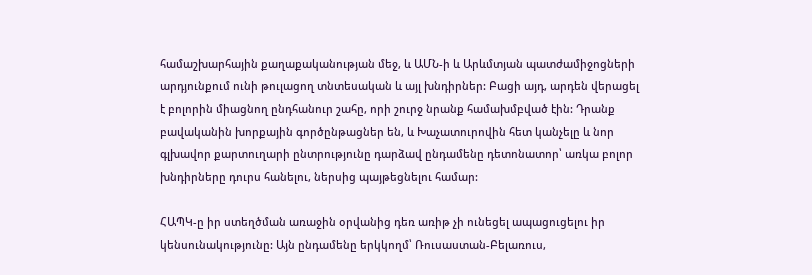համաշխարհային քաղաքականության մեջ, և ԱՄՆ-ի և Արևմտյան պատժամիջոցների  արդյունքում ունի թուլացող տնտեսական և այլ խնդիրներ: Բացի այդ, արդեն վերացել է բոլորին միացնող ընդհանուր շահը, որի շուրջ նրանք համախմբված էին: Դրանք բավականին խորքային գործընթացներ են, և Խաչատուրովին հետ կանչելը և նոր գլխավոր քարտուղարի ընտրությունը դարձավ ընդամենը դետոնատոր՝ առկա բոլոր խնդիրները դուրս հանելու, ներսից պայթեցնելու համար:

ՀԱՊԿ-ը իր ստեղծման առաջին օրվանից դեռ առիթ չի ունեցել ապացուցելու իր կենսունակությունը: Այն ընդամենը երկկողմ՝ Ռուսաստան-Բելառուս,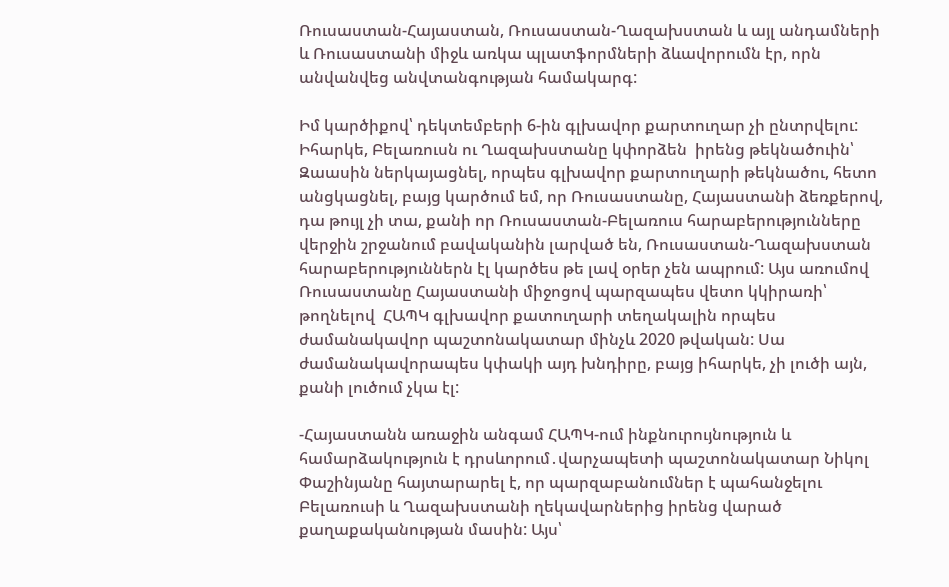Ռուսաստան-Հայաստան, Ռուսաստան-Ղազախստան և այլ անդամների և Ռուսաստանի միջև առկա պլատֆորմների ձևավորումն էր, որն անվանվեց անվտանգության համակարգ:

Իմ կարծիքով՝ դեկտեմբերի 6-ին գլխավոր քարտուղար չի ընտրվելու: Իհարկե, Բելառուսն ու Ղազախստանը կփորձեն  իրենց թեկնածուին՝ Զաասին ներկայացնել, որպես գլխավոր քարտուղարի թեկնածու, հետո անցկացնել, բայց կարծում եմ, որ Ռուսաստանը, Հայաստանի ձեռքերով, դա թույլ չի տա, քանի որ Ռուսաստան-Բելառուս հարաբերությունները վերջին շրջանում բավականին լարված են, Ռուսաստան-Ղազախստան հարաբերություններն էլ կարծես թե լավ օրեր չեն ապրում: Այս առումով Ռուսաստանը Հայաստանի միջոցով պարզապես վետո կկիրառի՝ թողնելով  ՀԱՊԿ գլխավոր քատուղարի տեղակալին որպես ժամանակավոր պաշտոնակատար մինչև 2020 թվական: Սա ժամանակավորապես կփակի այդ խնդիրը, բայց իհարկե, չի լուծի այն, քանի լուծում չկա էլ:

-Հայաստանն առաջին անգամ ՀԱՊԿ-ում ինքնուրույնություն և համարձակություն է դրսևորում․վարչապետի պաշտոնակատար Նիկոլ Փաշինյանը հայտարարել է, որ պարզաբանումներ է պահանջելու Բելառուսի և Ղազախստանի ղեկավարներից իրենց վարած քաղաքականության մասին: Այս՝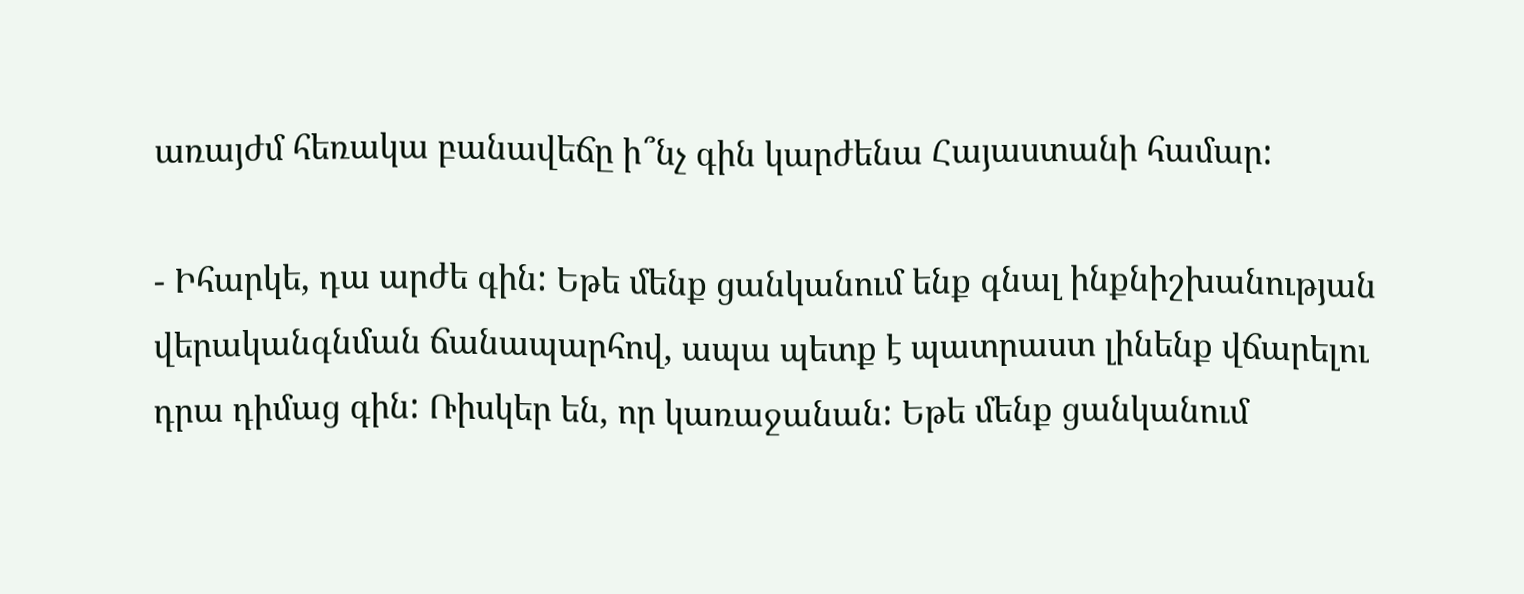առայժմ հեռակա բանավեճը ի՞նչ գին կարժենա Հայաստանի համար:

- Իհարկե, դա արժե գին: Եթե մենք ցանկանում ենք գնալ ինքնիշխանության վերականգնման ճանապարհով, ապա պետք է պատրաստ լինենք վճարելու դրա դիմաց գին: Ռիսկեր են, որ կառաջանան: Եթե մենք ցանկանում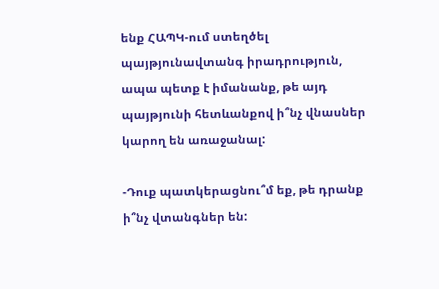ենք ՀԱՊԿ-ում ստեղծել պայթյունավտանգ իրադրություն, ապա պետք է իմանանք, թե այդ պայթյունի հետևանքով ի՞նչ վնասներ կարող են առաջանալ:

-Դուք պատկերացնու՞մ եք, թե դրանք ի՞նչ վտանգներ են: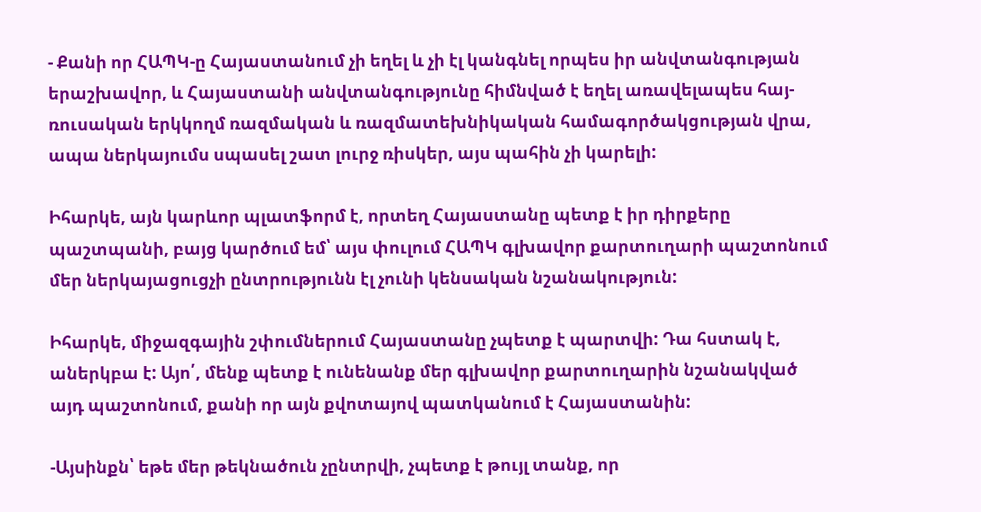- Քանի որ ՀԱՊԿ-ը Հայաստանում չի եղել և չի էլ կանգնել որպես իր անվտանգության երաշխավոր, և Հայաստանի անվտանգությունը հիմնված է եղել առավելապես հայ-ռուսական երկկողմ ռազմական և ռազմատեխնիկական համագործակցության վրա, ապա ներկայումս սպասել շատ լուրջ ռիսկեր, այս պահին չի կարելի:

Իհարկե, այն կարևոր պլատֆորմ է, որտեղ Հայաստանը պետք է իր դիրքերը պաշտպանի, բայց կարծում եմ՝ այս փուլում ՀԱՊԿ գլխավոր քարտուղարի պաշտոնում մեր ներկայացուցչի ընտրությունն էլ չունի կենսական նշանակություն:

Իհարկե, միջազգային շփումներում Հայաստանը չպետք է պարտվի: Դա հստակ է, աներկբա է: Այո՛, մենք պետք է ունենանք մեր գլխավոր քարտուղարին նշանակված այդ պաշտոնում, քանի որ այն քվոտայով պատկանում է Հայաստանին:

-Այսինքն՝ եթե մեր թեկնածուն չընտրվի, չպետք է թույլ տանք, որ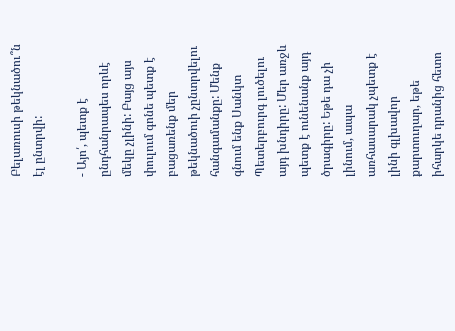Բելառուսի թեկնածու՞ն էլ ընտրվի:

- Այո՛, պետք է ընդհանրապես որևէ մեկը չլինի: Բայց այս փուլում գոնե պետք է բացառենք մեր թեկնածուի չընտրվելու հանգամանքը: Մենք գնում ենք Սանկտ Պետերբուրգ լուծելու այդ խնդիրը: Մեր առջև պետք է ունենանք այդ ծրագիրը: Եթե դա չի լինում, ապա առհասարակ չպետք է լինի գլխավոր քարտուղար, եթե իհարկե դրանից հետո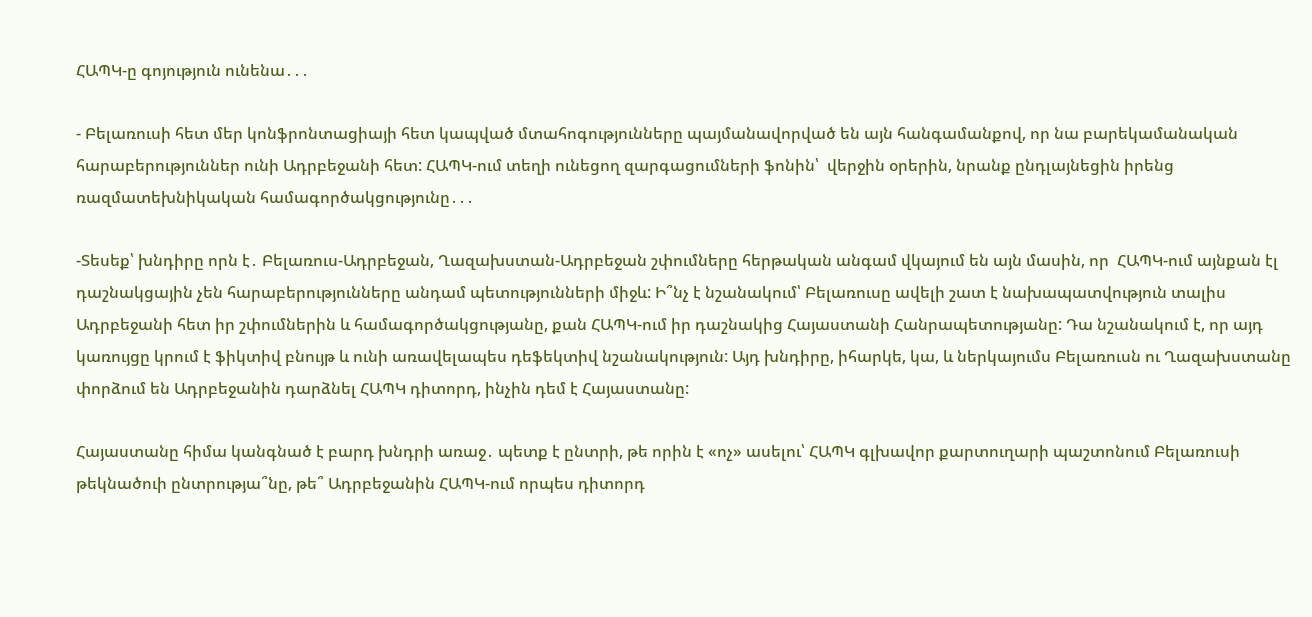ՀԱՊԿ-ը գոյություն ունենա․․․

- Բելառուսի հետ մեր կոնֆրոնտացիայի հետ կապված մտահոգությունները պայմանավորված են այն հանգամանքով, որ նա բարեկամանական հարաբերություններ ունի Ադրբեջանի հետ: ՀԱՊԿ-ում տեղի ունեցող զարգացումների ֆոնին՝  վերջին օրերին, նրանք ընդլայնեցին իրենց ռազմատեխնիկական համագործակցությունը․․․

-Տեսեք՝ խնդիրը որն է․ Բելառուս-Ադրբեջան, Ղազախստան-Ադրբեջան շփումները հերթական անգամ վկայում են այն մասին, որ  ՀԱՊԿ-ում այնքան էլ դաշնակցային չեն հարաբերությունները անդամ պետությունների միջև: Ի՞նչ է նշանակում՝ Բելառուսը ավելի շատ է նախապատվություն տալիս Ադրբեջանի հետ իր շփումներին և համագործակցությանը, քան ՀԱՊԿ-ում իր դաշնակից Հայաստանի Հանրապետությանը: Դա նշանակում է, որ այդ կառույցը կրում է ֆիկտիվ բնույթ և ունի առավելապես դեֆեկտիվ նշանակություն: Այդ խնդիրը, իհարկե, կա, և ներկայումս Բելառուսն ու Ղազախստանը փորձում են Ադրբեջանին դարձնել ՀԱՊԿ դիտորդ, ինչին դեմ է Հայաստանը:

Հայաստանը հիմա կանգնած է բարդ խնդրի առաջ․ պետք է ընտրի, թե որին է «ոչ» ասելու՝ ՀԱՊԿ գլխավոր քարտուղարի պաշտոնում Բելառուսի թեկնածուի ընտրությա՞նը, թե՞ Ադրբեջանին ՀԱՊԿ-ում որպես դիտորդ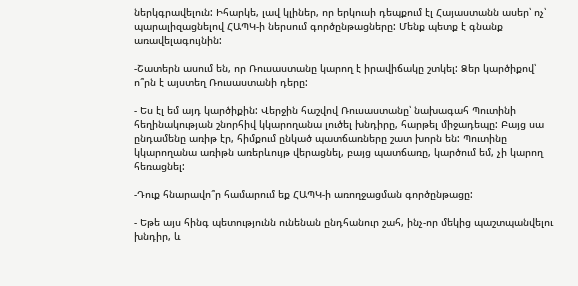ներկգրավելուն: Իհարկե, լավ կլիներ, որ երկուսի դեպքում էլ Հայաստանն ասեր՝ ոչ՝ պարալիզացնելով ՀԱՊԿ-ի ներսում գործընթացները: Մենք պետք է գնանք առավելագույնին:

-Շատերն ասում են, որ Ռուսաստանը կարող է իրավիճակը շտկել: Ձեր կարծիքով՝ ո՞րն է այստեղ Ռուսաստանի դերը:

- Ես էլ եմ այդ կարծիքին: Վերջին հաշվով Ռուսաստանը՝ նախագահ Պուտինի հեղինակության շնորհիվ կկարողանա լուծել խնդիրը, հարթել միջադեպը: Բայց սա ընդամենը առիթ էր, հիմքում ընկած պատճառները շատ խորն են: Պուտինը կկարողանա առիթն առերևույթ վերացնել, բայց պատճառը, կարծում եմ, չի կարող հեռացնել:

-Դուք հնարավո՞ր համարում եք ՀԱՊԿ-ի առողջացման գործընթացը:

- Եթե այս հինգ պետությունն ունենան ընդհանուր շահ, ինչ-որ մեկից պաշտպանվելու խնդիր, և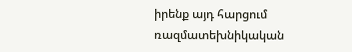իրենք այդ հարցում ռազմատեխնիկական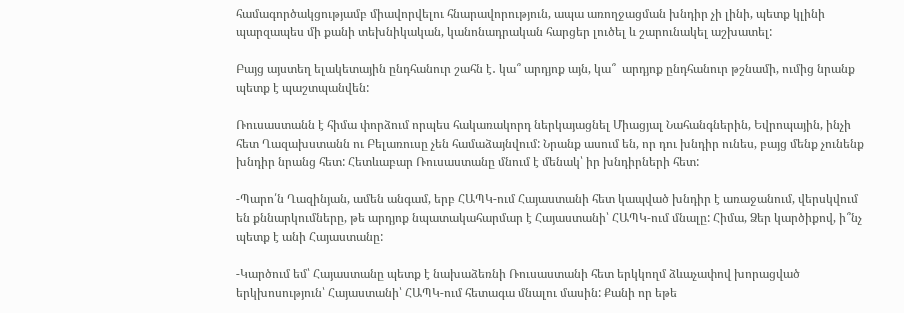համագործակցությամբ միավորվելու հնարավորություն, ապա առողջացման խնդիր չի լինի, պետք կլինի պարզապես մի քանի տեխնիկական, կանոնադրական հարցեր լուծել և շարունակել աշխատել:

Բայց այստեղ ելակետային ընդհանուր շահն է․ կա՞ արդյոք այն, կա՞  արդյոք ընդհանուր թշնամի, ումից նրանք պետք է պաշտպանվեն:

Ռուսաստանն է հիմա փորձում որպես հակառակորդ ներկայացնել Միացյալ Նահանգներին, Եվրոպային, ինչի հետ Ղազախստանն ու Բելառուսը չեն համաձայնվում: Նրանք ասում են, որ դու խնդիր ունես, բայց մենք չունենք խնդիր նրանց հետ: Հետևաբար Ռուսաստանը մնում է մենակ՝ իր խնդիրների հետ:

-Պարո՛ն Ղազինյան, ամեն անգամ, երբ ՀԱՊԿ-ում Հայաստանի հետ կապված խնդիր է առաջանում, վերսկվում են քննարկումները, թե արդյոք նպատակահարմար է Հայաստանի՝ ՀԱՊԿ-ում մնալը: Հիմա, Ձեր կարծիքով, ի՞նչ պետք է անի Հայաստանը:

-Կարծում եմ՝ Հայաստանը պետք է նախաձեռնի Ռուսաստանի հետ երկկողմ ձևաչափով խորացված երկխոսություն՝ Հայաստանի՝ ՀԱՊԿ-ում հետագա մնալու մասին: Քանի որ եթե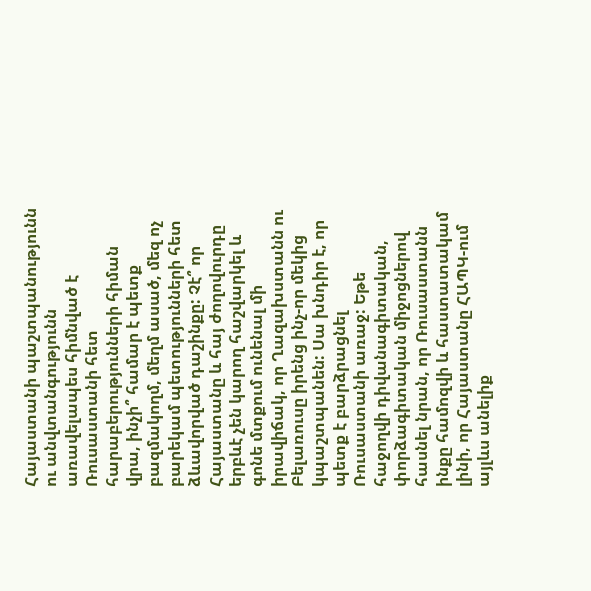Հայաստանի պաշտպանությունն ու անվտանգությունն առավելապես հիմնված է Ռուսաստանի հետ հարաբերությունների հիման վրա, ինչի՞ համար է պետք բազմակողմ, մեղմ ասած, մեզ ոչ բարեկամ պետությունների հետ ձևավորված դաշինքը: Չէ՞ որ Հայաստանը և հայ ժողովուրդը երբևէ չեն կարող հաշվարկել և գոնե մտքում ունենալ մի իրավիճակ, որ Ղազախստանն ու Բելառուսը իրենց ինչ-որ մեկից կպաշտպանեն: Սա խնդիր է, որ պետք է բարձրացնել Ռուսաստանի առաջ: Եթե հաջողվի դիվանագիտական, փորձագիտական միջոցներով հասնել նրան, որ Ռուսաստանն ինքը համոզվի և հաստատակամ լինի, որ Հայաստանը ՀԱՊԿ-ում այլևս անելիք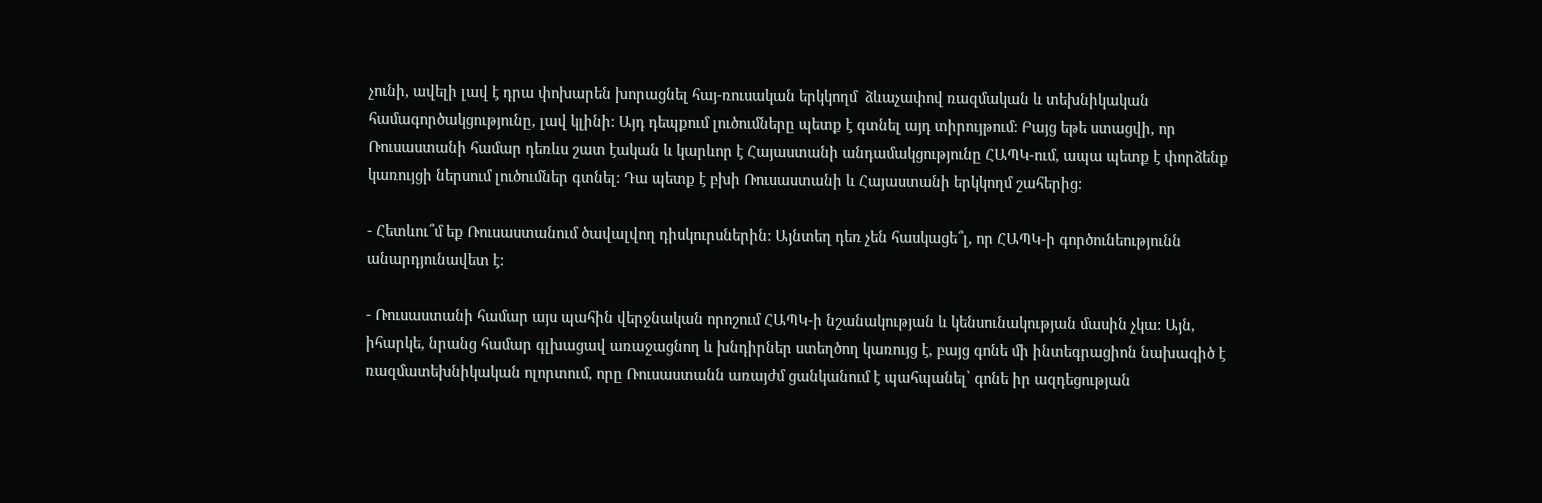չունի, ավելի լավ է դրա փոխարեն խորացնել հայ-ռուսական երկկողմ  ձևաչափով ռազմական և տեխնիկական համագործակցությունը, լավ կլինի: Այդ դեպքում լուծումները պետք է գտնել այդ տիրույթում: Բայց եթե ստացվի, որ Ռուսաստանի համար դեռևս շատ էական և կարևոր է Հայաստանի անդամակցությունը ՀԱՊԿ-ում, ապա պետք է փորձենք կառույցի ներսում լուծումներ գտնել: Դա պետք է բխի Ռուսաստանի և Հայաստանի երկկողմ շահերից:

- Հետևու՞մ եք Ռուսաստանում ծավալվող դիսկուրսներին: Այնտեղ դեռ չեն հասկացե՞լ, որ ՀԱՊԿ-ի գործունեությունն անարդյունավետ է:

- Ռուսաստանի համար այս պահին վերջնական որոշում ՀԱՊԿ-ի նշանակության և կենսունակության մասին չկա: Այն, իհարկե, նրանց համար գլխացավ առաջացնող և խնդիրներ ստեղծող կառույց է, բայց գոնե մի ինտեգրացիոն նախագիծ է ռազմատեխնիկական ոլորտում, որը Ռուսաստանն առայժմ ցանկանում է պահպանել՝ գոնե իր ազդեցության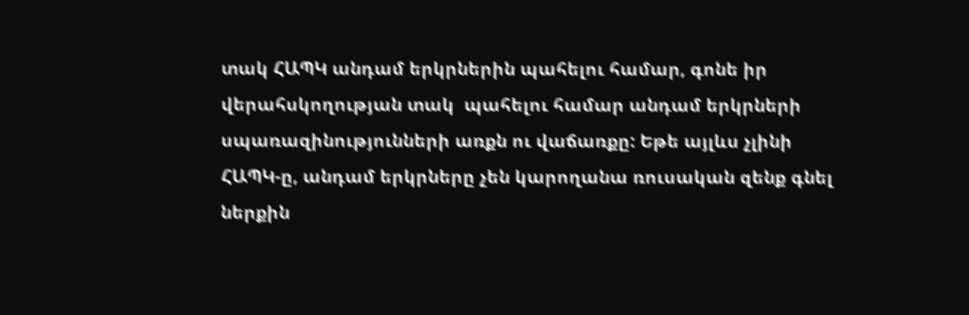տակ ՀԱՊԿ անդամ երկրներին պահելու համար, գոնե իր վերահսկողության տակ  պահելու համար անդամ երկրների սպառազինությունների առքն ու վաճառքը: Եթե այլևս չլինի ՀԱՊԿ-ը, անդամ երկրները չեն կարողանա ռուսական զենք գնել ներքին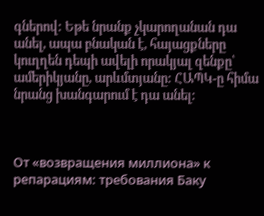գներով: Եթե նրանք չկարողանան դա անել, ապա բնական է, հայացքները կուղղեն դեպի ավելի որակյալ զենքը՝ ամերիկյանը, արևմտյանը: ՀԱՊԿ-ը հիմա նրանց խանգարում է դա անել:



От «возвращения миллиона» к репарациям: требования Баку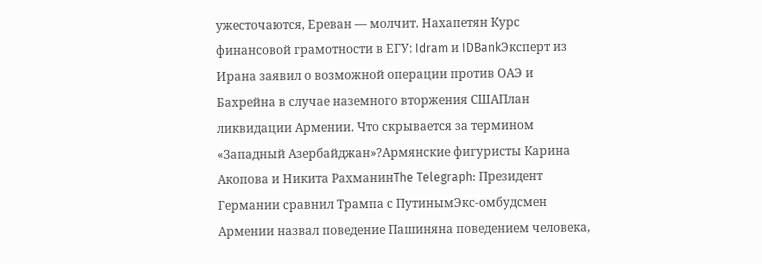ужесточаются, Ереван — молчит. Нахапетян Курс финансовой грамотности в ЕГУ: Idram и IDBankЭксперт из Ирана заявил о возможной операции против ОАЭ и Бахрейна в случае наземного вторжения СШАПлан ликвидации Армении. Что скрывается за термином «Западный Азербайджан»?Армянские фигуристы Карина Акопова и Никита РахманинThe Telegraph: Президент Германии сравнил Трампа с ПутинымЭкс-омбудсмен Армении назвал поведение Пашиняна поведением человека,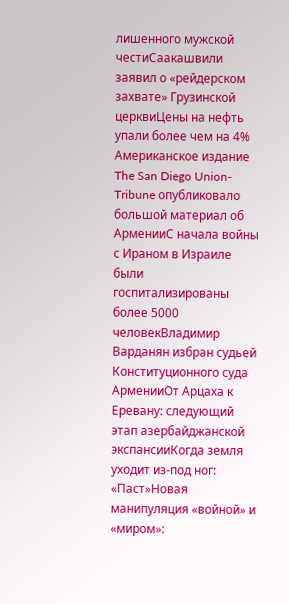лишенного мужской честиСаакашвили заявил о «рейдерском захвате» Грузинской церквиЦены на нефть упали более чем на 4% Американское издание The San Diego Union-Tribune опубликовало большой материал об АрменииС начала войны с Ираном в Израиле были госпитализированы более 5000 человекВладимир Варданян избран судьей Конституционного суда АрменииОт Арцаха к Еревану: следующий этап азербайджанской экспансииКогда земля уходит из-под ног: «Паст»Новая манипуляция «войной» и «миром»: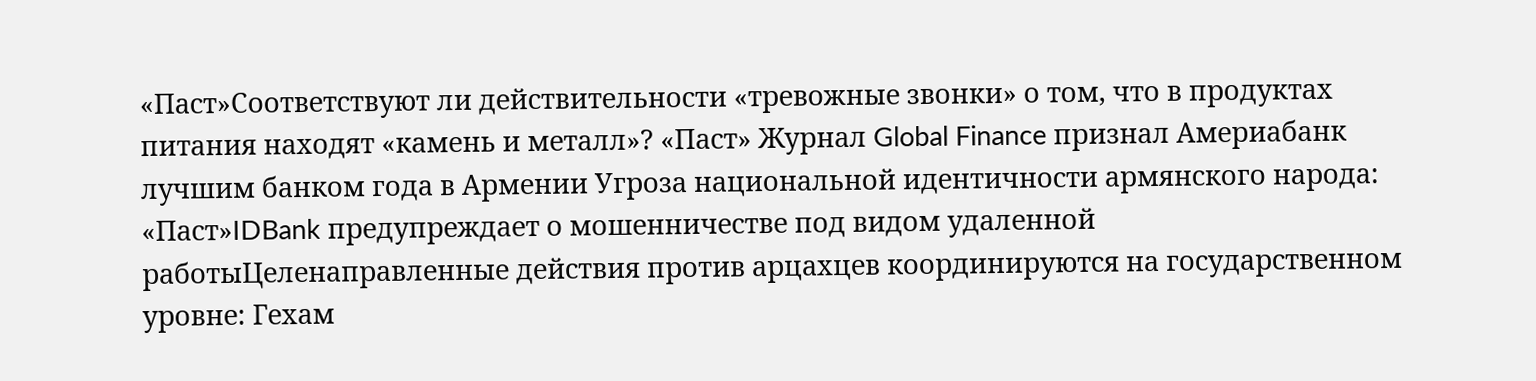«Паст»Соответствуют ли действительности «тревожные звонки» о том, что в продуктах питания находят «камень и металл»? «Паст» Журнал Global Finance признал Америабанк лучшим банком года в Армении Угроза национальной идентичности армянского народа: «Паст»IDBank предупреждает о мошенничестве под видом удаленной работыЦеленаправленные действия против арцахцев координируются на государственном уровне: Гехам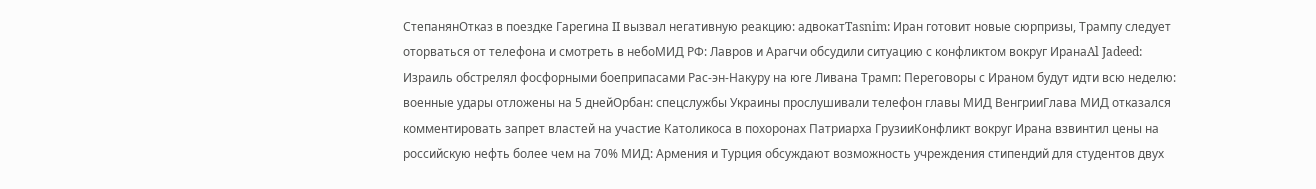СтепанянОтказ в поездке Гарегина II вызвал негативную реакцию: адвокатTasnim: Иран готовит новые сюрпризы, Трампу следует оторваться от телефона и смотреть в небоМИД РФ: Лавров и Арагчи обсудили ситуацию с конфликтом вокруг ИранаAl Jadeed: Израиль обстрелял фосфорными боеприпасами Рас-эн-Накуру на юге Ливана Трамп: Переговоры с Ираном будут идти всю неделю: военные удары отложены на 5 днейОрбан: спецслужбы Украины прослушивали телефон главы МИД ВенгрииГлава МИД отказался комментировать запрет властей на участие Католикоса в похоронах Патриарха ГрузииКонфликт вокруг Ирана взвинтил цены на российскую нефть более чем на 70% МИД: Армения и Турция обсуждают возможность учреждения стипендий для студентов двух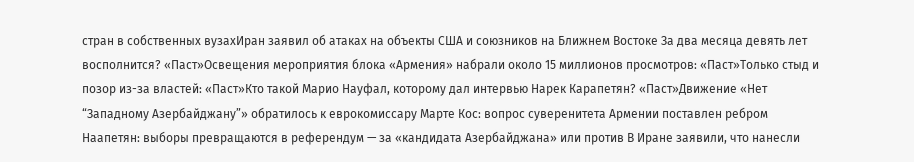стран в собственных вузахИран заявил об атаках на объекты США и союзников на Ближнем Востоке За два месяца девять лет восполнится? «Паст»Освещения мероприятия блока «Армения» набрали около 15 миллионов просмотров: «Паст»Только стыд и позор из-за властей: «Паст»Кто такой Марио Науфал, которому дал интервью Нарек Карапетян? «Паст»Движение «Нет “Западному Азербайджану”» обратилось к еврокомиссару Марте Кос: вопрос суверенитета Армении поставлен ребром Наапетян: выборы превращаются в референдум — за «кандидата Азербайджана» или против В Иране заявили, что нанесли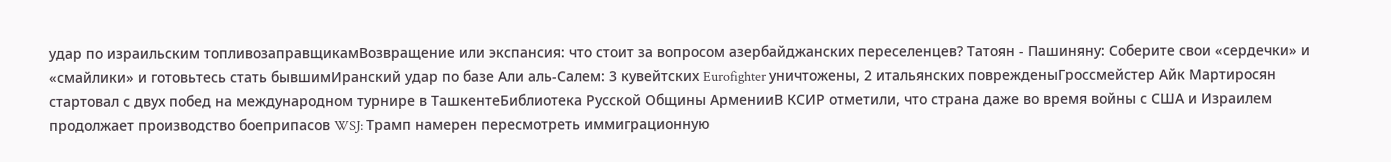удар по израильским топливозаправщикамВозвращение или экспансия: что стоит за вопросом азербайджанских переселенцев? Татоян - Пашиняну: Соберите свои «сердечки» и «смайлики» и готовьтесь стать бывшимИранский удар по базе Али аль‑Салем: 3 кувейтских Eurofighter уничтожены, 2 итальянских поврежденыГроссмейстер Айк Мартиросян стартовал с двух побед на международном турнире в ТашкентеБиблиотека Русской Общины АрменииВ КСИР отметили, что страна даже во время войны с США и Израилем продолжает производство боеприпасов WSJ: Трамп намерен пересмотреть иммиграционную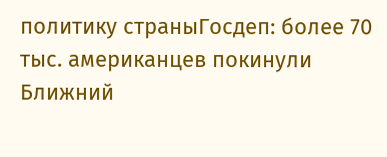политику страныГосдеп: более 70 тыс. американцев покинули Ближний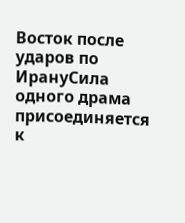Восток после ударов по ИрануСила одного драма присоединяется к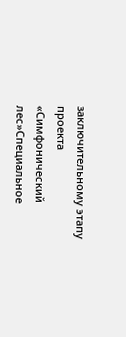заключительному этапу проекта «Симфонический лес»Специальное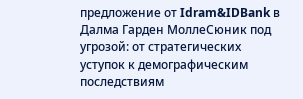предложение от Idram&IDBank в Далма Гарден МоллеСюник под угрозой: от стратегических уступок к демографическим последствиям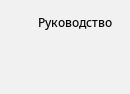Руководство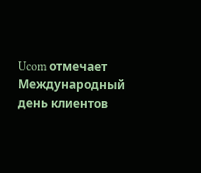Ucom отмечает Международный день клиентов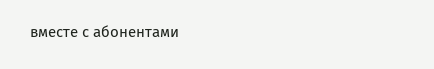вместе с абонентами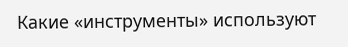Какие «инструменты» используют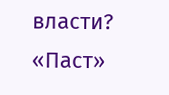власти? «Паст»